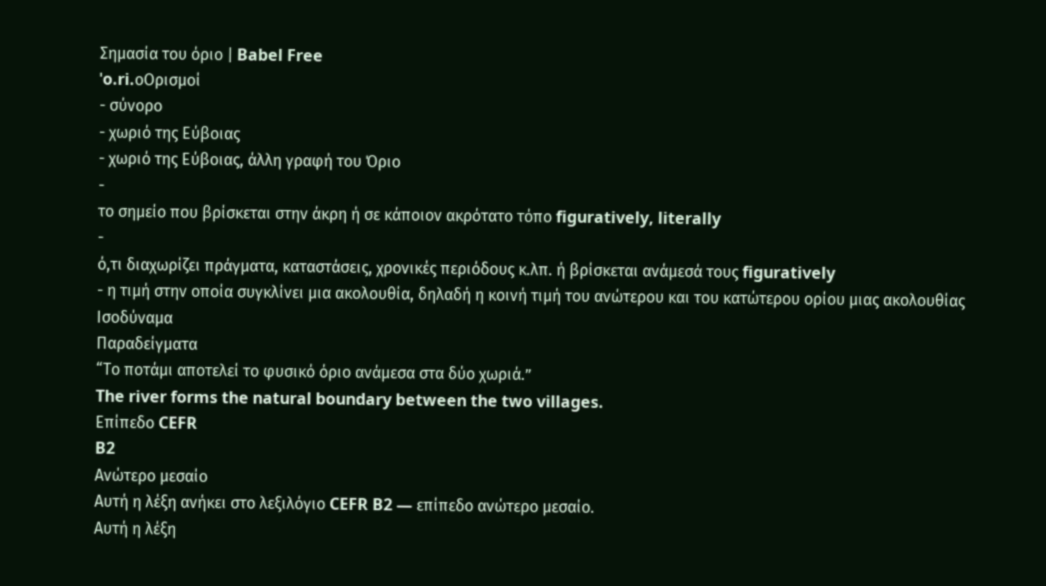Σημασία του όριο | Babel Free
ˈo.ri.oΟρισμοί
- σύνορο
- χωριό της Εύβοιας
- χωριό της Εύβοιας, άλλη γραφή του Όριο
-
το σημείο που βρίσκεται στην άκρη ή σε κάποιον ακρότατο τόπο figuratively, literally
-
ό,τι διαχωρίζει πράγματα, καταστάσεις, χρονικές περιόδους κ.λπ. ή βρίσκεται ανάμεσά τους figuratively
- η τιμή στην οποία συγκλίνει μια ακολουθία, δηλαδή η κοινή τιμή του ανώτερου και του κατώτερου ορίου μιας ακολουθίας
Ισοδύναμα
Παραδείγματα
“Το ποτάμι αποτελεί το φυσικό όριο ανάμεσα στα δύο χωριά.”
The river forms the natural boundary between the two villages.
Επίπεδο CEFR
B2
Ανώτερο μεσαίο
Αυτή η λέξη ανήκει στο λεξιλόγιο CEFR B2 — επίπεδο ανώτερο μεσαίο.
Αυτή η λέξη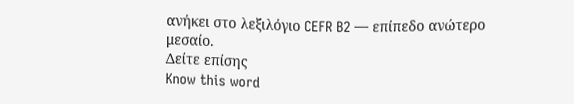ανήκει στο λεξιλόγιο CEFR B2 — επίπεδο ανώτερο μεσαίο.
Δείτε επίσης
Know this word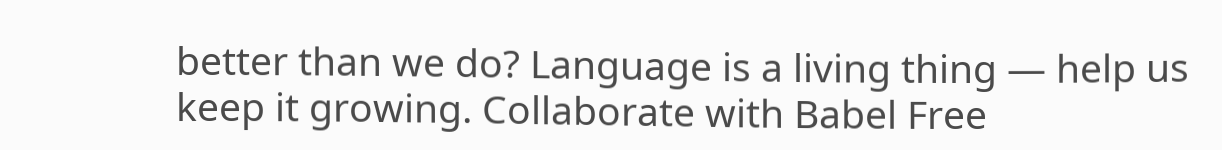better than we do? Language is a living thing — help us keep it growing. Collaborate with Babel Free